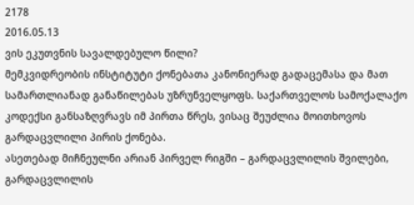2178
2016.05.13
ვის ეკუთვნის სავალდებულო წილი?
მემკვიდრეობის ინსტიტუტი ქონებათა კანონიერად გადაცემასა და მათ სამართლიანად განაწილებას უზრუნველყოფს. საქართველოს სამოქალაქო კოდექსი განსაზღვრავს იმ პირთა წრეს, ვისაც შეუძლია მოითხოვოს გარდაცვლილი პირის ქონება.
ასეთებად მიჩნეულნი არიან პირველ რიგში – გარდაცვლილის შვილები, გარდაცვლილის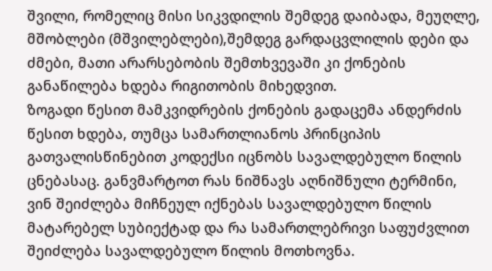შვილი, რომელიც მისი სიკვდილის შემდეგ დაიბადა, მეუღლე, მშობლები (მშვილებლები),შემდეგ გარდაცვლილის დები და ძმები, მათი არარსებობის შემთხვევაში კი ქონების განაწილება ხდება რიგითობის მიხედვით.
ზოგადი წესით მამკვიდრების ქონების გადაცემა ანდერძის წესით ხდება, თუმცა სამართლიანოს პრინციპის გათვალისწინებით კოდექსი იცნობს სავალდებულო წილის ცნებასაც. განვმარტოთ რას ნიშნავს აღნიშნული ტერმინი, ვინ შეიძლება მიჩნეულ იქნებას სავალდებულო წილის მატარებელ სუბიექტად და რა სამართლებრივი საფუძვლით შეიძლება სავალდებულო წილის მოთხოვნა.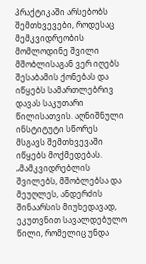პრაქტიკაში არსებობს შემთხვევები, როდესაც მემკვიდრეობის მომლოდინე შვილი მშობლისაგან ვერ იღებს შესაბამის ქონებას და იწყებს სამართლებრივ დავას საკუთარი წილისათვის. აღნიშნული ინსტიტუტი სწორეს მსგავს შემთხვევაში იწყებს მოქმედებას.
„მამკვიდრებლის შვილებს, მშობლებსა და მეუღლეს, ანდერძის შინაარსის მიუხედავად, ეკუთვნით სავალდებულო წილი, რომელიც უნდა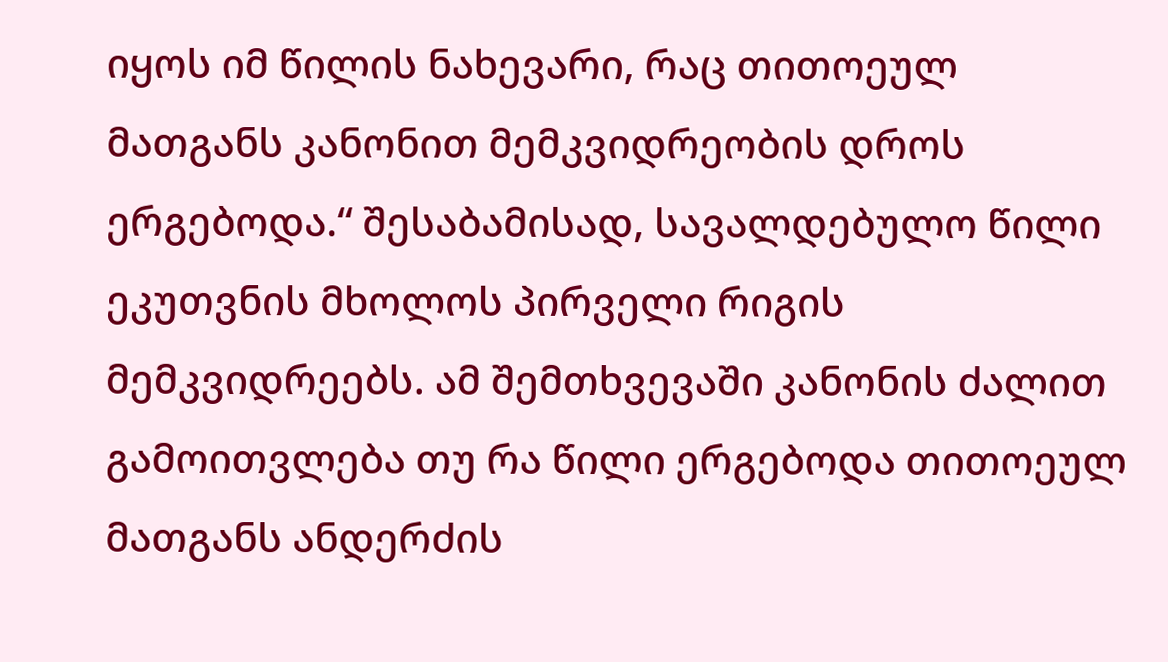იყოს იმ წილის ნახევარი, რაც თითოეულ მათგანს კანონით მემკვიდრეობის დროს ერგებოდა.“ შესაბამისად, სავალდებულო წილი ეკუთვნის მხოლოს პირველი რიგის მემკვიდრეებს. ამ შემთხვევაში კანონის ძალით გამოითვლება თუ რა წილი ერგებოდა თითოეულ მათგანს ანდერძის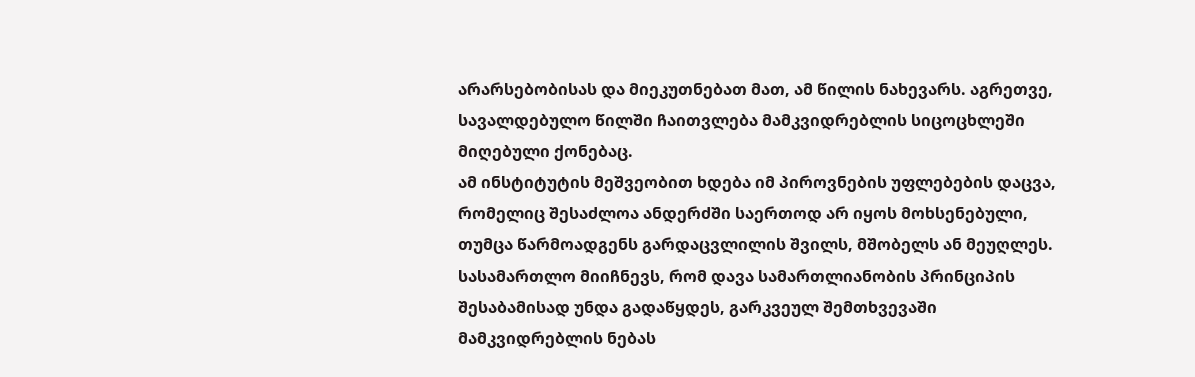არარსებობისას და მიეკუთნებათ მათ, ამ წილის ნახევარს. აგრეთვე, სავალდებულო წილში ჩაითვლება მამკვიდრებლის სიცოცხლეში მიღებული ქონებაც.
ამ ინსტიტუტის მეშვეობით ხდება იმ პიროვნების უფლებების დაცვა, რომელიც შესაძლოა ანდერძში საერთოდ არ იყოს მოხსენებული, თუმცა წარმოადგენს გარდაცვლილის შვილს, მშობელს ან მეუღლეს. სასამართლო მიიჩნევს, რომ დავა სამართლიანობის პრინციპის შესაბამისად უნდა გადაწყდეს, გარკვეულ შემთხვევაში მამკვიდრებლის ნებას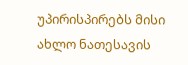უპირისპირებს მისი ახლო ნათესავის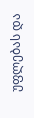უფლებას და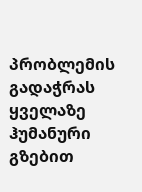პრობლემის გადაჭრას ყველაზე ჰუმანური გზებით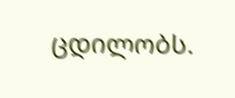ცდილობს.